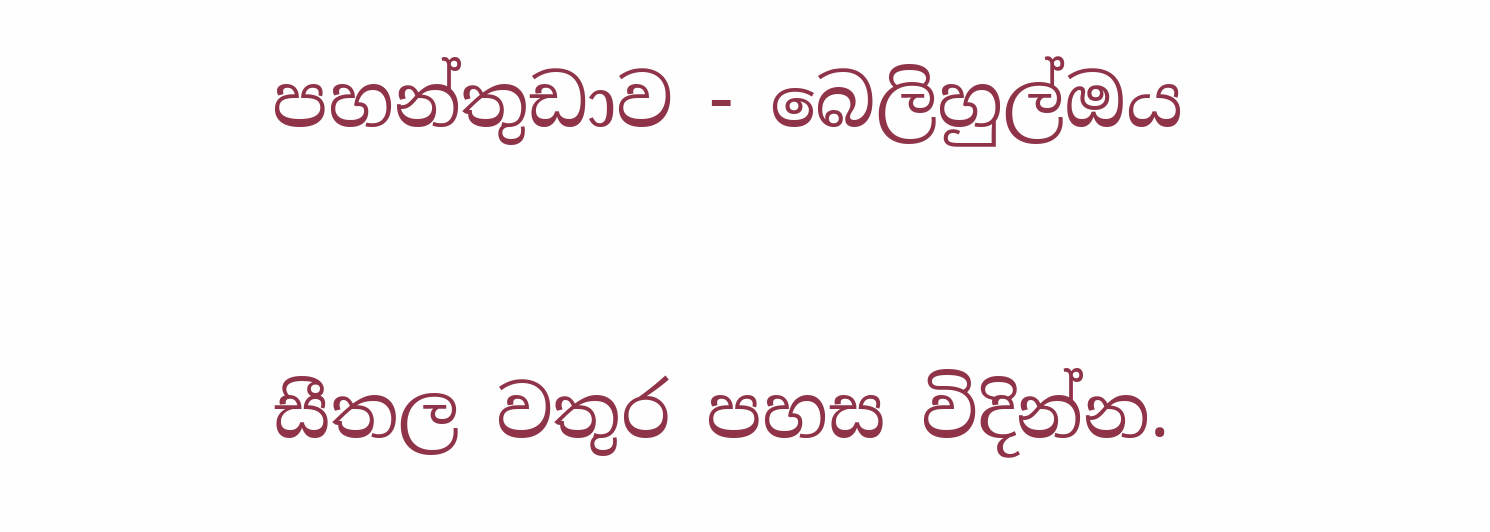පහන්තුඩාව - බෙලිහුල්ඔය

සීතල වතුර පහස විදින්න.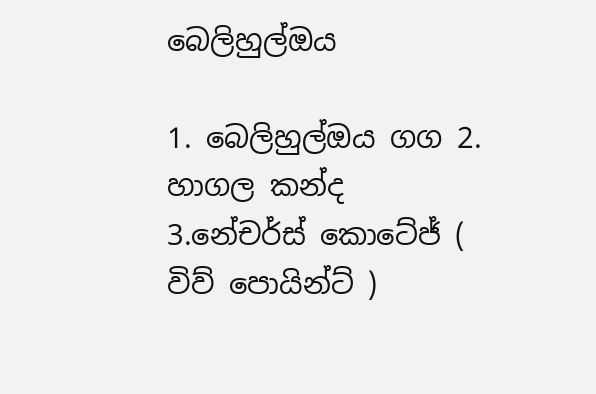බෙලිහුල්ඔය

1. බෙලිහුල්ඔය ගග 2. හාගල කන්ද 3.නේචර්ස් කොටේජ් ( විව් පොයින්ට් )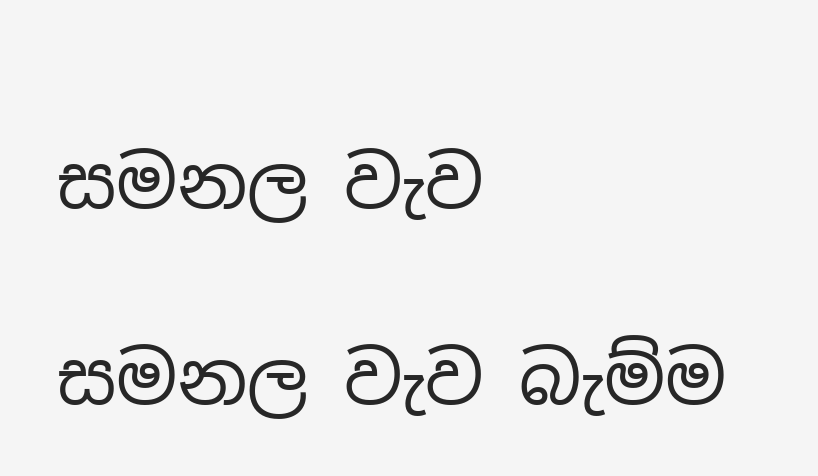සමනල වැව

සමනල වැව බැම්ම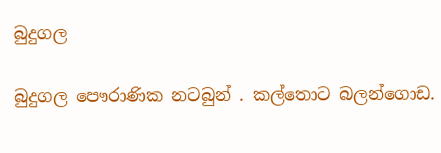බුදුගල

බුදුගල පෞරාණික නටබුන් . කල්තොට බලන්ගොඩ.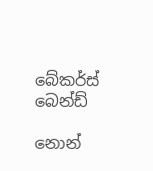බේකර්ස් බෙන්ඩ්

නොන්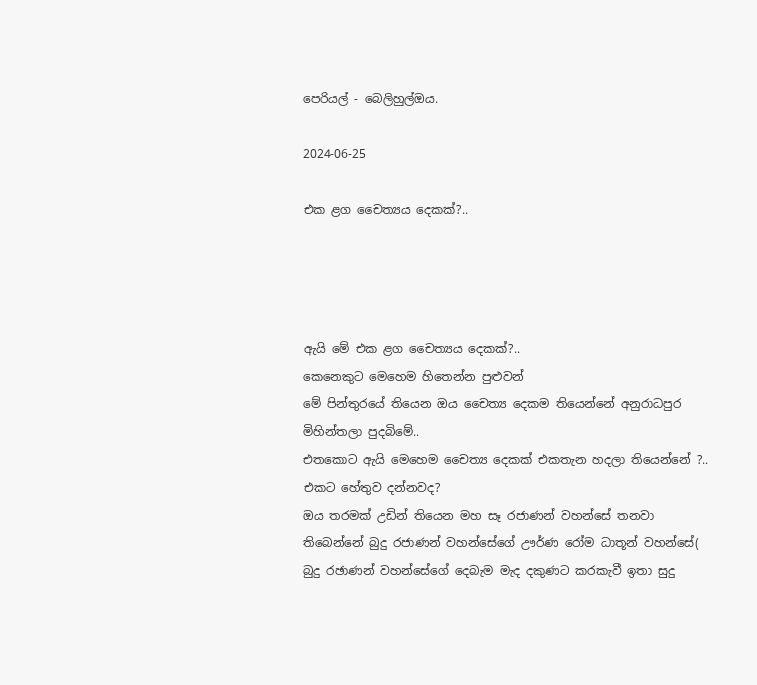පෙරියල් - බෙලිහුල්ඔය.

2024-06-25

එක ළග චෛත්‍යය දෙකක්?..




ඇයි මේ එක ළග චෛත්‍යය දෙකක්?..
කෙනෙකුට මෙහෙම හිතෙන්න පුළුවන්
මේ පින්තුරයේ තියෙන ඔය චෛත්‍ය දෙකම තියෙන්නේ අනුරාධපුර මිහින්තලා පුදබිමේ..
එතකොට ඇයි මෙහෙම චෛත්‍ය දෙකක් එකතැන හදලා තියෙන්නේ ?..
එකට හේතුව දන්නවද?
ඔය තරමක් උඩින් තියෙන මහ සෑ රජාණන් වහන්සේ තනවා තිබෙන්නේ බුදු රජාණන් වහන්සේගේ ඌර්ණ රෝම ධාතූන් වහන්සේ( බුදු රඡාණන් වහන්සේගේ දෙබැම මැද දකුණට කරකැවී ඉතා සුදු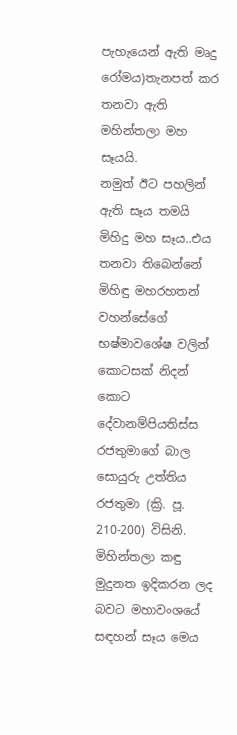පැහැයෙන් ඇති මෘදු රෝමය)තැනපත් කර තනවා ඇති මහින්තලා මහ සෑයයි.
නමුත් ඊට පහලින් ඇති සෑය තමයි මිහිදු මහ සෑය..එය තනවා තිබෙන්නේ මිහිඳු මහරහතන් වහන්සේගේ භෂ්මාවශේෂ වලින් කොටසක් නිදන් කොට දේවානම්පියතිස්ස රජතුමාගේ බාල සොයුරු උත්තිය රජතුමා (ක්‍රි. පූ. 210-200) විසිනි. මිහින්තලා කඳු මුදුනත ඉදිකරන ලද බවට මහාවංශයේ සඳහන් සෑය මෙය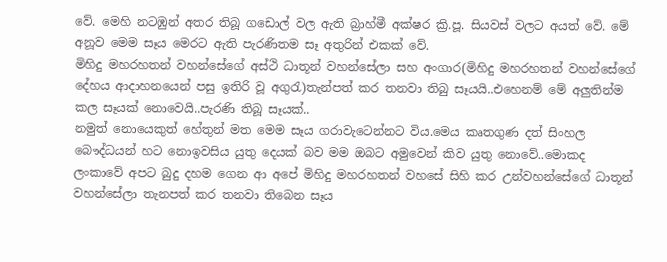වේ. මෙහි නටඹුන් අතර තිබූ ගඩොල් වල ඇති බ්‍රාහ්මී අක්ෂර ක්‍රි.පූ. සියවස් වලට අයත් වේ. මේ අනූව මෙම සෑය මෙරට ඇති පැරණිතම සෑ අතුරින් එකක් වේ.
මිහිදු මහරහතන් වහන්සේගේ අස්ථි ධාතූන් වහන්සේලා සහ අංගාර(මිහිදු මහරහතන් වහන්සේගේ දේහය ආදාහනයෙන් පසු ඉතිරි වූ අගුරැ)තැන්පත් කර තනවා තිබු සෑයයි..එහෙනම් මේ අලුතින්ම කල සෑයක් නොවෙයි..පැරණි තිබූ සෑයක්..
නමුත් නොයෙකුත් හේතුන් මත මෙම සෑය ගරාවැටෙන්නට විය.මෙය කෘතගුණ දත් සිංහල බෞද්ධයන් හට නොඉවසිය යුතු දෙයක් බව මම ඔබට අමුවෙන් කිව යුතු නොවේ..මොකද ලංකාවේ අපට බුදු දහම ගෙන ආ අපේ මිහිදු මහරහතන් වහසේ සිහි කර උන්වහන්සේගේ ධාතූන් වහන්සේලා තැනපත් කර තනවා තිබෙන සෑය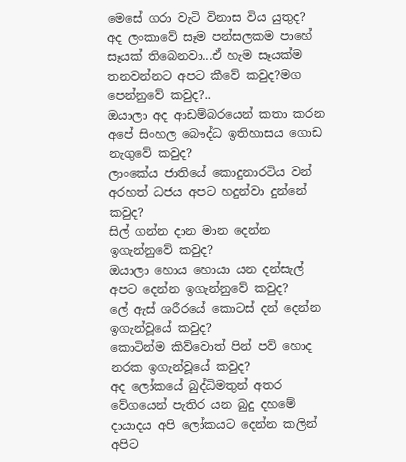මෙසේ ගරා වැටි විනාස විය යුතුද?
අද ලංකාවේ සෑම පන්සලකම පාහේ සෑයක් තිබෙනවා...ඒ හැම සෑයක්ම තනවන්නට අපට කීවේ කවුද?මග පෙන්නුවේ කවුද?..
ඔයාලා අද ආඩම්බරයෙන් කතා කරන අපේ සිංහල බෞද්ධ ඉතිහාසය ගොඩ නැගුවේ කවුද?
ලාංකේය ජාතියේ කොදුනාරටිය වන් අරහත් ධජය අපට හදුන්වා දුන්නේ කවුද?
සිල් ගන්න දාන මාන දෙන්න ඉගැන්නුවේ කවුද?
ඔයාලා හොය හොයා යන දන්සැල් අපට දෙන්න ඉගැන්නුවේ කවුද?
ලේ ඇස් ශරීරයේ කොටස් දන් දෙන්න ඉගැන්වූයේ කවුද?
කොටින්ම කිව්වොත් පින් පව් හොද නරක ඉගැන්වූයේ කවුද?
අද ලෝකයේ බුද්ධිමතුන් අතර වේගයෙන් පැතිර යන බුදු දහමේ දායාදය අපි ලෝකයට දෙන්න කලින් අපිට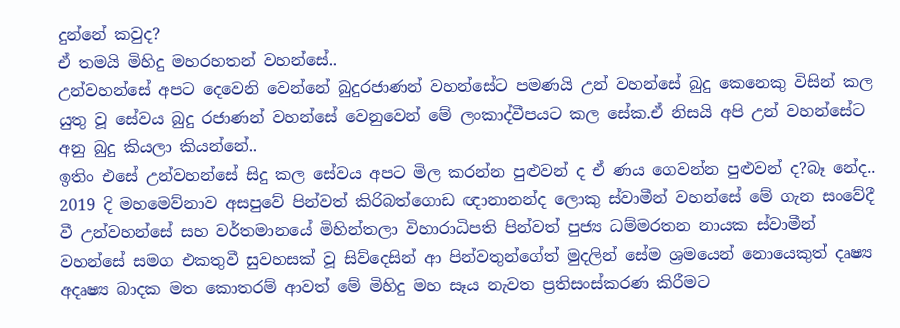දුන්නේ කවුද?
ඒ තමයි මිහිදු මහරහතන් වහන්සේ..
උන්වහන්සේ අපට දෙවෙනි වෙන්නේ බුදුරජාණන් වහන්සේට පමණයි උන් වහන්සේ බුදු කෙනෙකු විසින් කල යුතු වූ සේවය බුදු රජාණන් වහන්සේ වෙනුවෙන් මේ ලංකාද්වීපයට කල සේක.ඒ නිසයි අපි උන් වහන්සේට අනු බුදු කියලා කියන්නේ..
ඉතිං එසේ උන්වහන්සේ සිදු කල සේවය අපට මිල කරන්න පුළුවන් ද ඒ ණය ගෙවන්න පුළුවන් ද?බෑ නේද..
2019 දි මහමෙව්නාව අසපුවේ පින්වත් කිරිබත්ගොඩ ඥානානන්ද ලොකු ස්වාමීන් වහන්සේ මේ ගැන සංවේදී වී උන්වහන්සේ සහ වර්තමානයේ මිහින්තලා විහාරාධිපති පින්වත් පුජ්‍ය ධම්මරතන නායක ස්වාමීන් වහන්සේ සමග එකතුවී සුවහසක් වූ සිව්දෙසින් ආ පින්වතුන්ගේත් මුදලින් සේම ශ්‍රමයෙන් නොයෙකුත් දෘෂ්‍ය අදෘෂ්‍ය බාදක මත කොතරම් ආවත් මේ මිහිදු මහ සෑය නැවත ප්‍රතිසංස්කරණ කිරීමට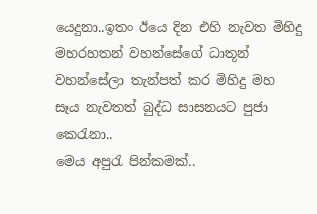යෙදුනා..ඉතං ඊයෙ දින එහි නැවත මිහිදු මහරහතන් වහන්සේගේ ධාතූන් වහන්සේලා තැන්පත් කර මිහිදු මහ සෑය නැවතත් බුද්ධ සාසනයට පුජා කෙරැනා..
මෙය අපුරැ පින්කමක්..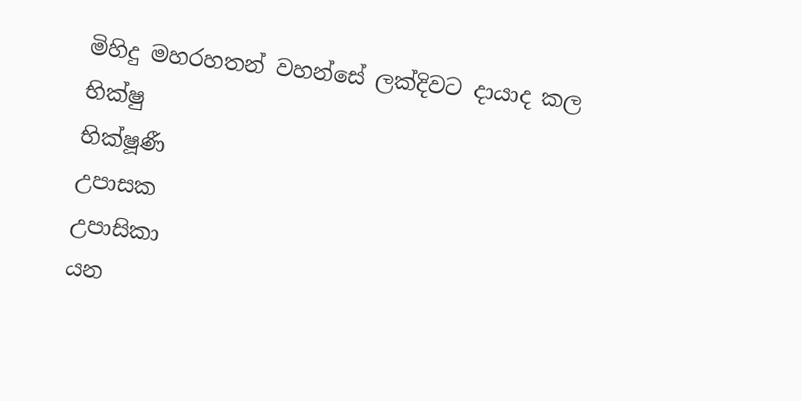මිහිදු මහරහතන් වහන්සේ ලක්දිවට දායාද කල
භික්ෂු
භික්ෂූණී
උපාසක
උපාසිකා
යන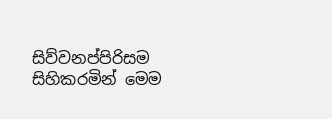සිව්වනප්පිරිසම සිහිකරමින් මෙම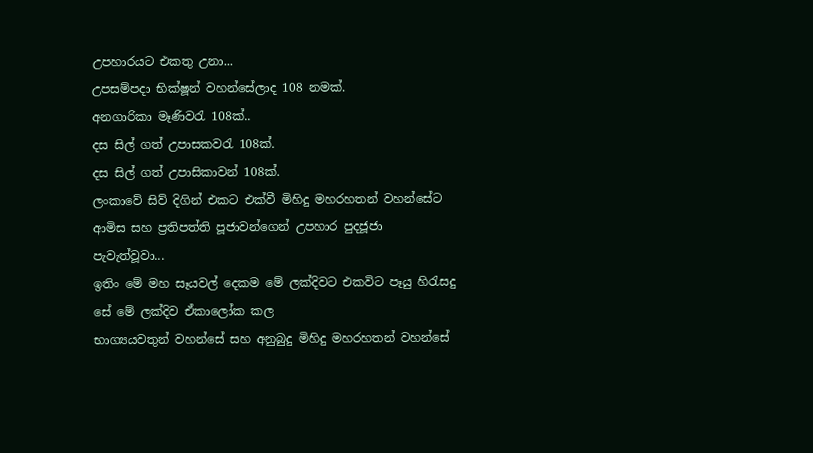උපහාරයට එකතු උනා...
උපසම්පදා භික්ෂූන් වහන්සේලාද 108 නමක්.
අනගාරිකා මෑණිවරැ 108ක්..
දස සිල් ගත් උපාසකවරැ 108ක්.
දස සිල් ගත් උපාසිකාවන් 108ක්.
ලංකාවේ සිව් දිගින් එකට එක්වී මිහිදු මහරහතන් වහන්සේට ආමිස සහ ප්‍රතිපත්ති පූජාවන්ගෙන් උපහාර පුදජූජා පැවැත්වූවා...
ඉතිං මේ මහ සෑයවල් දෙකම මේ ලක්දිවට එකවිට පෑයු හිරැසදු සේ මේ ලක්දිව ඒකාලෝක කල
භාග්‍යයවතුන් වහන්සේ සහ අනුබුදු මිහිදු මහරහතන් වහන්සේ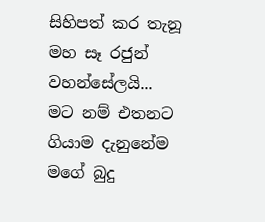සිහිපත් කර තැනූ මහ සෑ රජුන් වහන්සේලයි...
මට නම් එතනට ගියාම දැනුනේම මගේ බුදු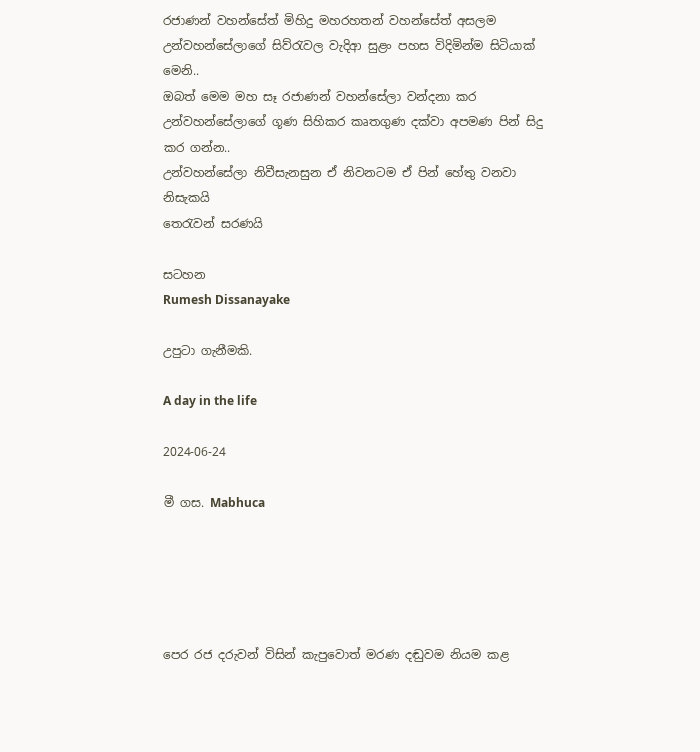රජාණන් වහන්සේත් මිහිදු මහරහතන් වහන්සේත් අසලම උන්වහන්සේලාගේ සිව්රැවල වැදිආ සුළං පහස විදිමින්ම සිටියාක් මෙනි..
ඔබත් මෙම මහ සෑ රජාණන් වහන්සේලා වන්දනා කර උන්වහන්සේලාගේ ගූණ සිහිකර කෘතගුණ දක්වා අපමණ පින් සිදු කර ගන්න..
උන්වහන්සේලා නිවීසැනසුන ඒ නිවනටම ඒ පින් හේතු වනවා නිසැකයි
තෙරැවන් සරණයි

සටහන
Rumesh Dissanayake

උපුටා ගැනීමකි.

A day in the life

2024-06-24

මී ගස. Mabhuca





පෙර රජ දරුවන් විසින් කැපුවොත් මරණ දඬුවම නියම කළ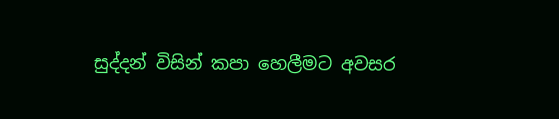සුද්දන් විසින් කපා හෙලීමට අවසර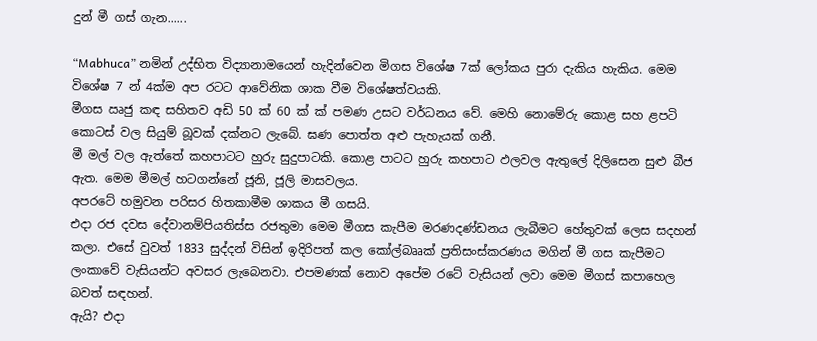දුන් මී ගස් ගැන......

“Mabhuca” නමින් උද්භිත විද්‍යානාමයෙන් හැදින්වෙන මිගස විශේෂ 7ක් ලෝකය පුරා දැකිය හැකිය. මෙම විශේෂ 7 න් 4ක්ම අප රටට ආවේනික ශාක වීම විශේෂත්වයකි.
මීගස ඍජු කඳ සහිතව අඩි 50 ක් 60 ක් ක් පමණ උසට වර්ධනය වේ. මෙහි නොමේරු කොළ සහ ළපටි කොටස් වල සියුම් බූවක් දක්නට ලැබේ. ඝණ පොත්ත අළු පැහැයක් ගනී.
මී මල් වල ඇත්තේ කහපාටට හුරු සුදුපාටකි. කොළ පාටට හුරු කහපාට ඵලවල ඇතුලේ දිලිසෙන සුළු බීජ ඇත. මෙම මීමල් හටගන්නේ ජූනි, ජූලි මාසවලය.
අපරටේ හමුවන පරිසර හිතකාමීම ශාකය මී ගසයි.
එදා රජ දවස දේවානම්පියතිස්ස රජතුමා මෙම මීගස කැපීම මරණදණ්ඩනය ලැබීමට හේතුවක් ලෙස සදහන් කලා. එසේ වුවත් 1833 සුද්දන් විසින් ඉදිරිපත් කල කෝල්බෲක් ප්‍රතිසංස්කරණය මගින් මී ගස කැපීමට ලංකාවේ වැසියන්ට අවසර ලැබෙනවා. එපමණක් නොව අපේම රටේ වැසියන් ලවා මෙම මීගස් කපාහෙල බවත් සඳහන්.
ඇයි? එදා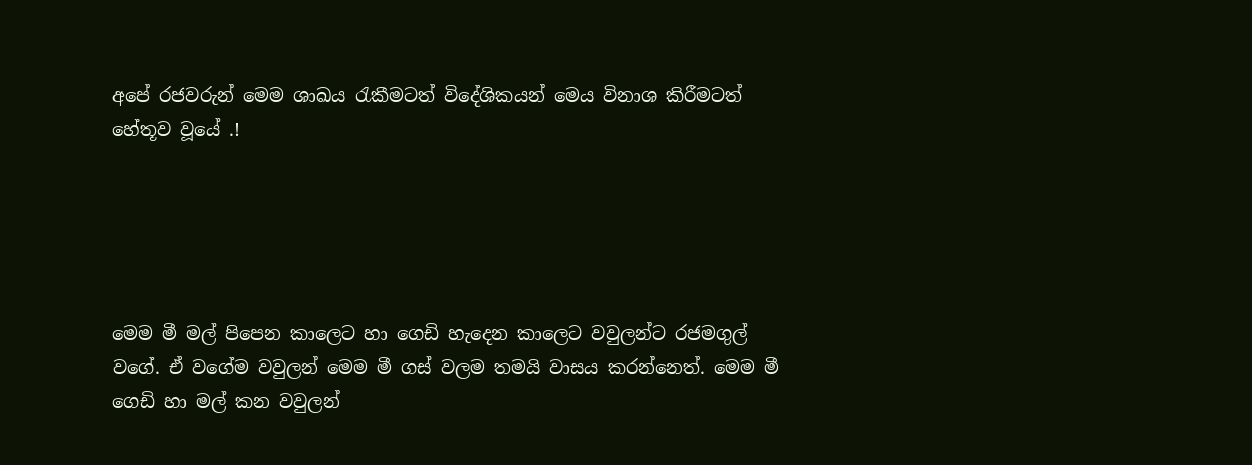අපේ රජවරුන් මෙම ශාඛය රැකීමටත් විදේශිකයන් මෙය විනාශ කිරීමටත් හේතූව වූයේ .!





මෙම මී මල් පිපෙන කාලෙට හා ගෙඩි හැදෙන කාලෙට වවුලන්ට රජමගුල් වගේ. ඒ වගේම වවුලන් මෙම මී ගස් වලම තමයි වාසය කරන්නෙත්. මෙම මී ගෙඩි හා මල් කන වවුලන්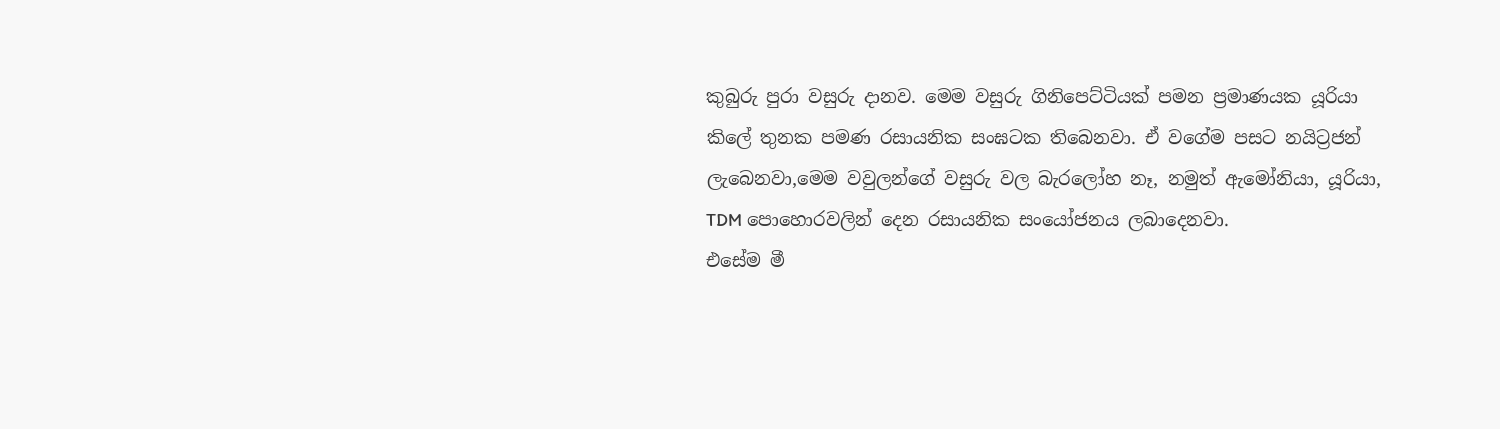කුබුරු පුරා වසුරු දානව. මෙම වසුරු ගිනිපෙට්ටියක් පමන ප්‍රමාණයක යූරියා කිලේ තුනක පමණ රසායනික සංඝටක තිබෙනවා. ඒ වගේම පසට නයිට්‍රජන් ලැබෙනවා,මෙම වවුලන්ගේ වසුරු වල බැරලෝහ නෑ, නමුත් ඇමෝනියා, යූරියා, TDM පොහොරවලින් දෙන රසායනික සංයෝජනය ලබාදෙනවා.
එසේම මී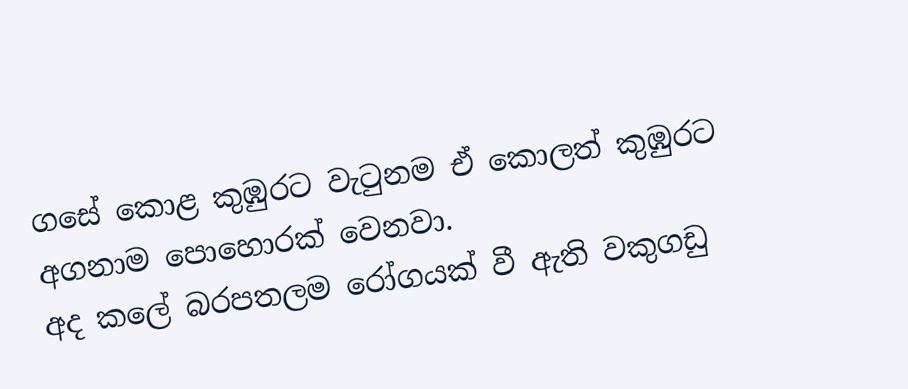ගසේ කොළ කුඹුරට වැටුනම ඒ කොලත් කුඹුරට අගනාම පොහොරක් වෙනවා.
අද කලේ බරපතලම රෝගයක් වී ඇති වකුගඩු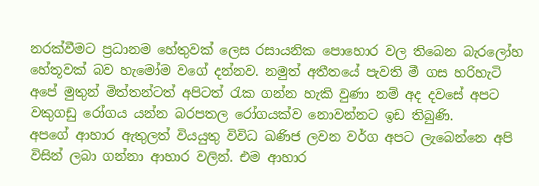නරක්වීමට ප්‍රධානම හේතුවක් ලෙස රසායනික පොහොර වල තිබෙන බැරලෝහ හේතූවක් බව හැමෝම වගේ දන්නව. නමුත් අතීතයේ පැවති මී ගස හරිහැටි අපේ මුතුන් මිත්තන්ටත් අපිටත් රැක ගන්න හැකි වුණා නම් අද දවසේ අපට වකුගඩු රෝගය යන්න බරපතල රෝගයක්ව නොවන්නට ඉඩ තිබුණි.
අපගේ ආහාර ඇතුලත් වියයුතු විවිධ ඛණිජ ලවන වර්ග අපට ලැබෙන්නෙ අපි විසින් ලබා ගන්නා ආහාර වලින්. එම ආහාර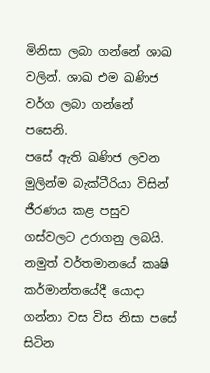මිනිසා ලබා ගන්නේ ශාඛ වලින්. ශාඛ එම ඛණිජ වර්ග ලබා ගන්නේ පසෙනි.
පසේ ඇති ඛණිජ ලවන මුලින්ම බැක්ටීරියා විසින් ජීරණය කළ පසුව ගස්වලට උරාගනු ලබයි.
නමුත් වර්තමානයේ කෘෂි කර්මාන්තයේදී යොදා ගන්නා වස විස නිසා පසේ සිටින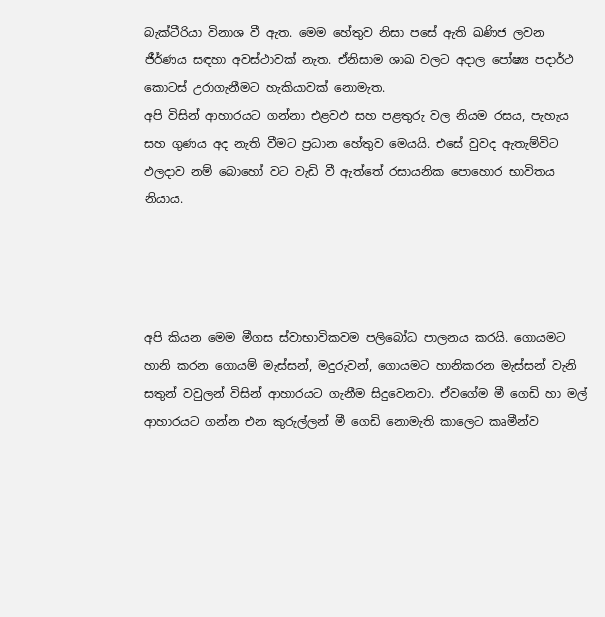බැක්ටීරියා විනාශ වී ඇත. මෙම හේතුව නිසා පසේ ඇති ඛණිජ ලවන ජීර්ණය සඳහා අවස්ථාවක් නැත. ඒනිසාම ශාඛ වලට අදාල පෝෂ්‍ය පදාර්ථ කොටස් උරාගැනීමට හැකියාවක් නොමැත.
අපි විසින් ආහාරයට ගන්නා එළවඵ සහ පළතුරු වල නියම රසය, පැහැය සහ ගුණය අද නැති වීමට ප්‍රධාන හේතුව මෙයයි. එසේ වුවද ඇතැම්විට ඵලදාව නම් බොහෝ වට වැඩි වී ඇත්තේ රසායනික පොහොර භාවිතය නියාය.




අපි කියන මෙම මීගස ස්වාභාවිකවම පලිබෝධ පාලනය කරයි. ගොයමට හානි කරන ගොයම් මැස්සන්, මදුරුවන්, ගොයමට හානිකරන මැස්සන් වැනි සතුන් වවුලන් විසින් ආහාරයට ගැනීම සිදුවෙනවා. ඒවගේම මී ගෙඩි හා මල් ආහාරයට ගන්න එන කුරුල්ලන් මී ගෙඩි නොමැති කාලෙට කෘමීන්ව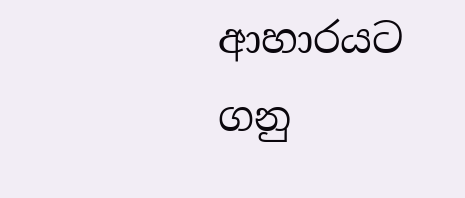ආහාරයට ගනු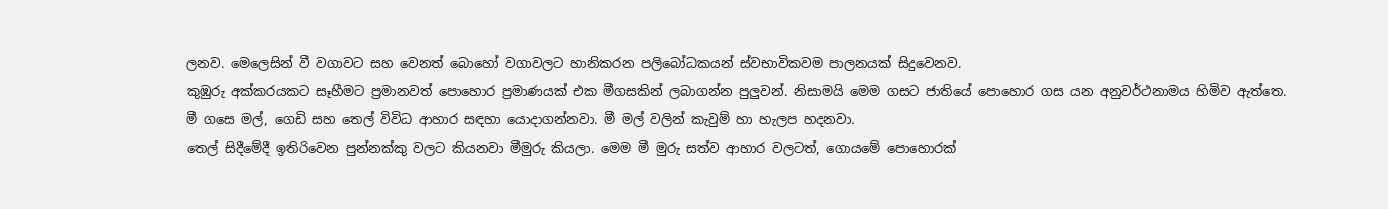ලනව. මෙලෙසින් වී වගාවට සහ වෙනත් බොහෝ වගාවලට හානිකරන පලිබෝධකයන් ස්වභාවිකවම පාලනයක් සිදුවෙනව.
කුඹුරු අක්කරයකට සෑහීමට ප්‍රමානවත් පොහොර ප්‍රමාණයක් එක මීගසකින් ලබාගන්න පුලුවන්. නිසාමයි මෙම ගසට ජාතියේ පොහොර ගස යන අනුවර්ථනාමය හිමිව ඇත්තෙ.
මී ගසෙ මල්, ගෙඩි සහ තෙල් විවිධ ආහාර සඳහා යොදාගන්නවා. මී මල් වලින් කැවුම් හා හැලප හදනවා.
තෙල් සිදීමේදී ඉතිරිවෙන පුන්නක්කු වලට කියනවා මීමුරු කියලා. මෙම මී මුරු සත්ව ආහාර වලටත්, ගොයමේ පොහොරක්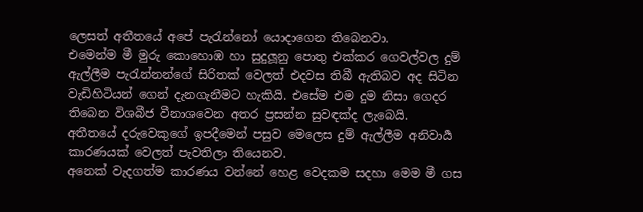ලෙසත් අතීතයේ අපේ පැරැන්නෝ යොදාගෙන තිබෙනවා.
එමෙන්ම මී මුරු කොහොඹ හා සුදුලූනු පොතු එක්කර ගෙවල්වල දුම් ඇල්ලීම පැරැන්නන්ගේ සිරිතක් වෙලත් එදවස තිබී ඇතිබව අද සිටින වැඩිහිටියන් ගෙන් දැනගැනීමට හැකියි. එසේම එම දුම නිසා ගෙදර තිබෙන විශබීජ වීනාශවෙන අතර ප්‍රසන්න සුවඳක්ද ලැබෙයි.
අතීතයේ දරුවෙකුගේ ඉපදීමෙන් පසුව මෙලෙස දුම් ඇල්ලීම අනිවාර්‍ය කාරණයක් වෙලත් පැවතිලා තියෙනව.
අනෙක් වැදගත්ම කාරණය වන්නේ හෙළ වෙදකම සදහා මෙම මී ගස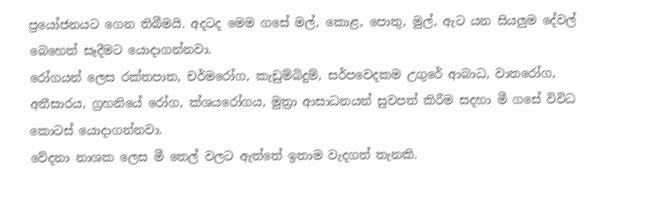ප්‍රයෝජනයට ගෙන තිබීමයි. අදටද මෙම ගසේ මල්, කොළ, පොතු, මුල්, ඇට යන සියලුම දේවල් බෙහෙත් සෑදීමට යොදාගන්නවා.
රෝගයන් ලෙස රක්තපාත, චර්මරෝග, කැඩුම්බිදුම්, සර්පවෙදකම උගුරේ ආබාධ, වාතරෝග, අතීසාරය, ග්‍රහනියේ රෝග, ක්ශයරෝගය, මුත්‍රා ආසාධනයන් සුවපත් කිරීම සදහා මී ගසේ විවිධ කොටස් යොදාගන්නවා.
වේදනා නාශක ලෙස මී තෙල් වලට ඇත්තේ ඉතාම වැදගත් තැනකි.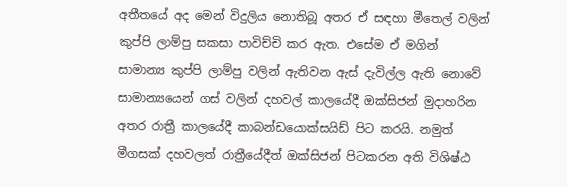අතීතයේ අද මෙන් විදුලිය නොතිබූ අතර ඒ සඳහා මීතෙල් වලින් කුප්පි ලාම්පු සකසා පාවිච්චි කර ඇත. එසේම ඒ මගින් සාමාන්‍ය කුප්පි ලාම්පු වලින් ඇතිවන ඇස් දැවිල්ල ඇති නොවේ
සාමාන්‍යයෙන් ගස් වලින් දහවල් කාලයේදී ඔක්සිජන් මුදාහරින අතර රාත්‍රී කාලයේදී කාබන්ඩයොක්සයිඩ් පිට කරයි. නමුත් මීගසක් දහවලත් රාත්‍රීයේදීත් ඔක්සිජන් පිටකරන අති විශිෂ්ඨ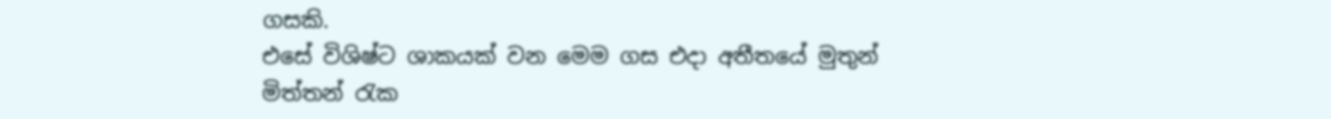ගසකි.
එසේ විශිෂ්ට ශාකයක් වන මෙම ගස එදා අතීතයේ මුතුන් මිත්තන් රැක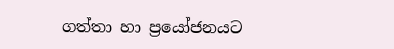ගත්තා හා ප්‍රයෝජනයට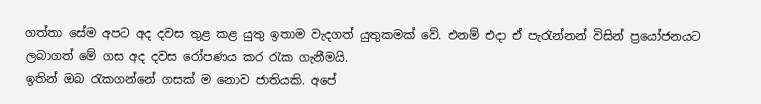ගත්තා සේම අපට අද දවස තුළ කළ යුතු ඉතාම වැදගත් යුතුකමක් වේ. එනම් එදා ඒ පැරැන්නන් විසින් ප්‍රයෝජනයට ලබාගත් මේ ගස අද දවස රෝපණය කර රැක ගැනීමයි.
ඉතින් ඔබ රැකගන්නේ ගසක් ම නොව ජාතියකි. අපේ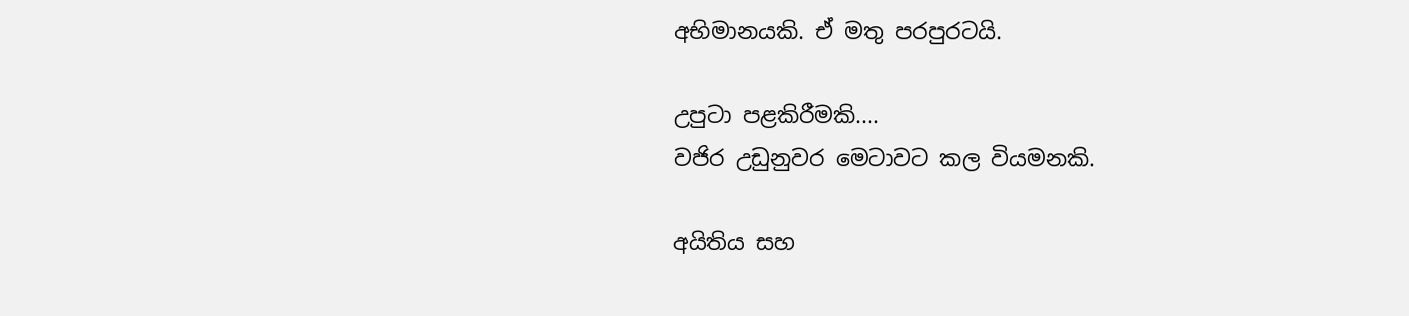අභිමානයකි. ඒ මතු පරපුරටයි.

උපුටා පළකිරීමකි....
වජිර උඩුනුවර මෙටාවට කල වියමනකි.

අයිතිය සහ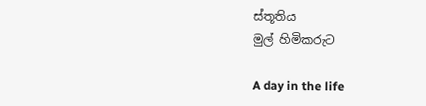ස්තූතිය
මුල් හිමිකරුට

A day in the life